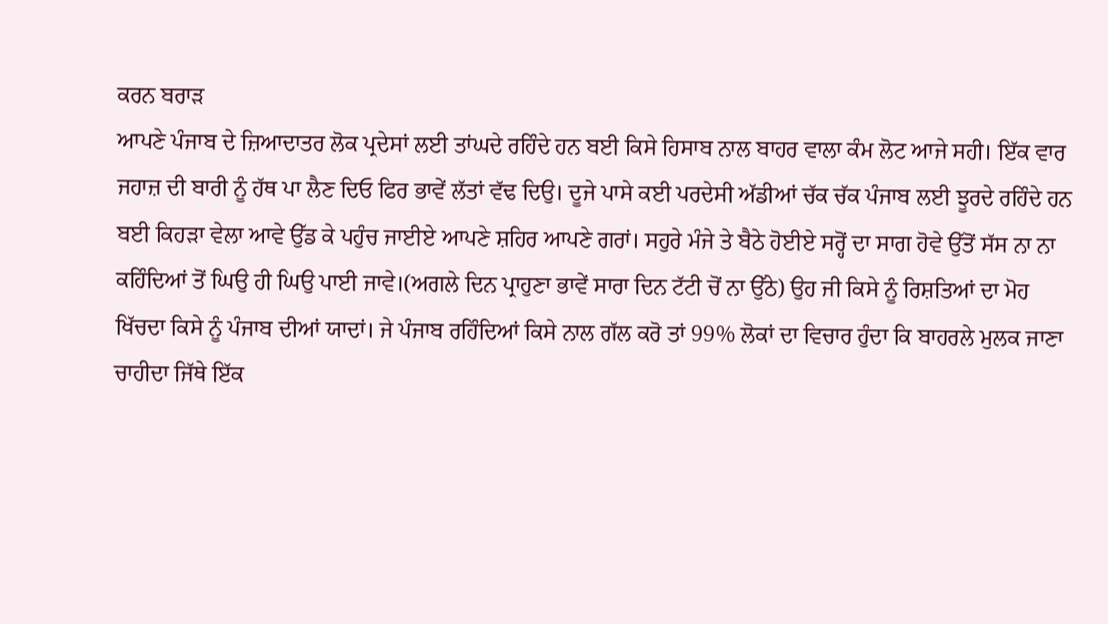ਕਰਨ ਬਰਾੜ
ਆਪਣੇ ਪੰਜਾਬ ਦੇ ਜ਼ਿਆਦਾਤਰ ਲੋਕ ਪ੍ਰਦੇਸਾਂ ਲਈ ਤਾਂਘਦੇ ਰਹਿੰਦੇ ਹਨ ਬਈ ਕਿਸੇ ਹਿਸਾਬ ਨਾਲ ਬਾਹਰ ਵਾਲਾ ਕੰਮ ਲੋਟ ਆਜੇ ਸਹੀ। ਇੱਕ ਵਾਰ ਜਹਾਜ਼ ਦੀ ਬਾਰੀ ਨੂੰ ਹੱਥ ਪਾ ਲੈਣ ਦਿਓ ਫਿਰ ਭਾਵੇਂ ਲੱਤਾਂ ਵੱਢ ਦਿਉ। ਦੂਜੇ ਪਾਸੇ ਕਈ ਪਰਦੇਸੀ ਅੱਡੀਆਂ ਚੱਕ ਚੱਕ ਪੰਜਾਬ ਲਈ ਝੂਰਦੇ ਰਹਿੰਦੇ ਹਨ ਬਈ ਕਿਹੜਾ ਵੇਲਾ ਆਵੇ ਉੱਡ ਕੇ ਪਹੁੰਚ ਜਾਈਏ ਆਪਣੇ ਸ਼ਹਿਰ ਆਪਣੇ ਗਰਾਂ। ਸਹੁਰੇ ਮੰਜੇ ਤੇ ਬੈਠੇ ਹੋਈਏ ਸਰ੍ਹੋਂ ਦਾ ਸਾਗ ਹੋਵੇ ਉੱਤੋਂ ਸੱਸ ਨਾ ਨਾ ਕਹਿੰਦਿਆਂ ਤੋਂ ਘਿਉ ਹੀ ਘਿਉ ਪਾਈ ਜਾਵੇ।(ਅਗਲੇ ਦਿਨ ਪ੍ਰਾਹੁਣਾ ਭਾਵੇਂ ਸਾਰਾ ਦਿਨ ਟੱਟੀ ਚੋਂ ਨਾ ਉੱਠੇ) ਉਹ ਜੀ ਕਿਸੇ ਨੂੰ ਰਿਸ਼ਤਿਆਂ ਦਾ ਮੋਹ ਖਿੱਚਦਾ ਕਿਸੇ ਨੂੰ ਪੰਜਾਬ ਦੀਆਂ ਯਾਦਾਂ। ਜੇ ਪੰਜਾਬ ਰਹਿੰਦਿਆਂ ਕਿਸੇ ਨਾਲ ਗੱਲ ਕਰੋ ਤਾਂ 99% ਲੋਕਾਂ ਦਾ ਵਿਚਾਰ ਹੁੰਦਾ ਕਿ ਬਾਹਰਲੇ ਮੁਲਕ ਜਾਣਾ ਚਾਹੀਦਾ ਜਿੱਥੇ ਇੱਕ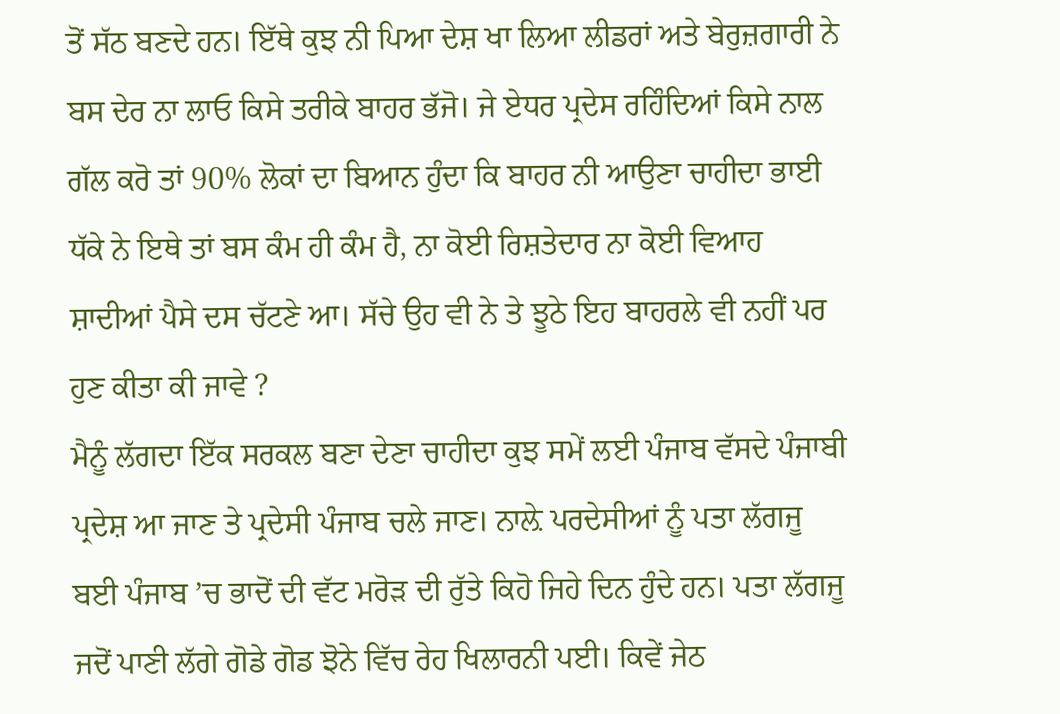ਤੋਂ ਸੱਠ ਬਣਦੇ ਹਨ। ਇੱਥੇ ਕੁਝ ਨੀ ਪਿਆ ਦੇਸ਼ ਖਾ ਲਿਆ ਲੀਡਰਾਂ ਅਤੇ ਬੇਰੁਜ਼ਗਾਰੀ ਨੇ ਬਸ ਦੇਰ ਨਾ ਲਾਓ ਕਿਸੇ ਤਰੀਕੇ ਬਾਹਰ ਭੱਜੋ। ਜੇ ਏਧਰ ਪ੍ਰਦੇਸ ਰਹਿੰਦਿਆਂ ਕਿਸੇ ਨਾਲ ਗੱਲ ਕਰੋ ਤਾਂ 90% ਲੋਕਾਂ ਦਾ ਬਿਆਨ ਹੁੰਦਾ ਕਿ ਬਾਹਰ ਨੀ ਆਉਣਾ ਚਾਹੀਦਾ ਭਾਈ ਧੱਕੇ ਨੇ ਇਥੇ ਤਾਂ ਬਸ ਕੰਮ ਹੀ ਕੰਮ ਹੈ, ਨਾ ਕੋਈ ਰਿਸ਼ਤੇਦਾਰ ਨਾ ਕੋਈ ਵਿਆਹ ਸ਼ਾਦੀਆਂ ਪੈਸੇ ਦਸ ਚੱਟਣੇ ਆ। ਸੱਚੇ ਉਹ ਵੀ ਨੇ ਤੇ ਝੂਠੇ ਇਹ ਬਾਹਰਲੇ ਵੀ ਨਹੀਂ ਪਰ ਹੁਣ ਕੀਤਾ ਕੀ ਜਾਵੇ ?
ਮੈਨੂੰ ਲੱਗਦਾ ਇੱਕ ਸਰਕਲ ਬਣਾ ਦੇਣਾ ਚਾਹੀਦਾ ਕੁਝ ਸਮੇਂ ਲਈ ਪੰਜਾਬ ਵੱਸਦੇ ਪੰਜਾਬੀ ਪ੍ਰਦੇਸ਼ ਆ ਜਾਣ ਤੇ ਪ੍ਰਦੇਸੀ ਪੰਜਾਬ ਚਲੇ ਜਾਣ। ਨਾਲ਼ੇ ਪਰਦੇਸੀਆਂ ਨੂੰ ਪਤਾ ਲੱਗਜੂ ਬਈ ਪੰਜਾਬ ’ਚ ਭਾਦੋਂ ਦੀ ਵੱਟ ਮਰੋੜ ਦੀ ਰੁੱਤੇ ਕਿਹੋ ਜਿਹੇ ਦਿਨ ਹੁੰਦੇ ਹਨ। ਪਤਾ ਲੱਗਜੂ ਜਦੋਂ ਪਾਣੀ ਲੱਗੇ ਗੋਡੇ ਗੋਡ ਝੋਨੇ ਵਿੱਚ ਰੇਹ ਖਿਲਾਰਨੀ ਪਈ। ਕਿਵੇਂ ਜੇਠ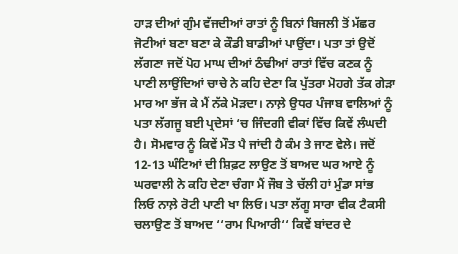ਹਾੜ ਦੀਆਂ ਗੁੰਮ ਵੱਜਦੀਆਂ ਰਾਤਾਂ ਨੂੰ ਬਿਨਾਂ ਬਿਜਲੀ ਤੋਂ ਮੱਛਰ ਜੋਟੀਆਂ ਬਣਾ ਬਣਾ ਕੇ ਕੌਡੀ ਬਾਡੀਆਂ ਪਾਉਂਦਾ। ਪਤਾ ਤਾਂ ਉਦੋਂ ਲੱਗਣਾ ਜਦੋਂ ਪੋਹ ਮਾਘ ਦੀਆਂ ਠੰਢੀਆਂ ਰਾਤਾਂ ਵਿੱਚ ਕਣਕ ਨੂੰ ਪਾਣੀ ਲਾਉਂਦਿਆਂ ਚਾਚੇ ਨੇ ਕਹਿ ਦੇਣਾ ਕਿ ਪੁੱਤਰਾ ਮੋਹਗੇ ਤੱਕ ਗੇੜਾ ਮਾਰ ਆ ਭੱਜ ਕੇ ਮੈਂ ਨੱਕੇ ਮੋੜਦਾ। ਨਾਲ਼ੇ ਉਧਰ ਪੰਜਾਬ ਵਾਲਿਆਂ ਨੂੰ ਪਤਾ ਲੱਗਜੂ ਬਈ ਪ੍ਰਦੇਸਾਂ ‘ਚ ਜਿੰਦਗੀ ਵੀਕਾਂ ਵਿੱਚ ਕਿਵੇਂ ਲੰਘਦੀ ਹੈ। ਸੋਮਵਾਰ ਨੂੰ ਕਿਵੇਂ ਮੌਤ ਪੈ ਜਾਂਦੀ ਹੈ ਕੰਮ ਤੇ ਜਾਣ ਵੇਲੇ। ਜਦੋਂ 12-13 ਘੰਟਿਆਂ ਦੀ ਸ਼ਿਫ਼ਟ ਲਾਉਣ ਤੋਂ ਬਾਅਦ ਘਰ ਆਏ ਨੂੰ ਘਰਵਾਲੀ ਨੇ ਕਹਿ ਦੇਣਾ ਚੰਗਾ ਮੈਂ ਜੌਬ ਤੇ ਚੱਲੀ ਹਾਂ ਮੁੰਡਾ ਸਾਂਭ ਲਿਓ ਨਾਲ਼ੇ ਰੋਟੀ ਪਾਣੀ ਖਾ ਲਿਓ। ਪਤਾ ਲੱਗੂ ਸਾਰਾ ਵੀਕ ਟੈਕਸੀ ਚਲਾਉਣ ਤੋਂ ਬਾਅਦ ‘‘ਰਾਮ ਪਿਆਰੀ‘‘ ਕਿਵੇਂ ਬਾਂਦਰ ਦੇ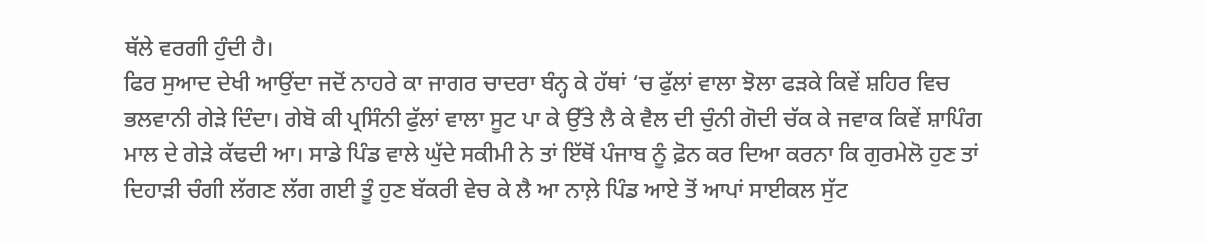ਥੱਲੇ ਵਰਗੀ ਹੁੰਦੀ ਹੈ।
ਫਿਰ ਸੁਆਦ ਦੇਖੀ ਆਉਂਦਾ ਜਦੋਂ ਨਾਹਰੇ ਕਾ ਜਾਗਰ ਚਾਦਰਾ ਬੰਨ੍ਹ ਕੇ ਹੱਥਾਂ ‘ਚ ਫੁੱਲਾਂ ਵਾਲਾ ਝੋਲਾ ਫੜਕੇ ਕਿਵੇਂ ਸ਼ਹਿਰ ਵਿਚ ਭਲਵਾਨੀ ਗੇੜੇ ਦਿੰਦਾ। ਗੇਬੋ ਕੀ ਪ੍ਰਸਿੰਨੀ ਫੁੱਲਾਂ ਵਾਲਾ ਸੂਟ ਪਾ ਕੇ ਉੱਤੇ ਲੈ ਕੇ ਵੈਲ ਦੀ ਚੁੰਨੀ ਗੋਦੀ ਚੱਕ ਕੇ ਜਵਾਕ ਕਿਵੇਂ ਸ਼ਾਪਿੰਗ ਮਾਲ ਦੇ ਗੇੜੇ ਕੱਢਦੀ ਆ। ਸਾਡੇ ਪਿੰਡ ਵਾਲੇ ਘੁੱਦੇ ਸਕੀਮੀ ਨੇ ਤਾਂ ਇੱਥੋਂ ਪੰਜਾਬ ਨੂੰ ਫ਼ੋਨ ਕਰ ਦਿਆ ਕਰਨਾ ਕਿ ਗੁਰਮੇਲੋ ਹੁਣ ਤਾਂ ਦਿਹਾੜੀ ਚੰਗੀ ਲੱਗਣ ਲੱਗ ਗਈ ਤੂੰ ਹੁਣ ਬੱਕਰੀ ਵੇਚ ਕੇ ਲੈ ਆ ਨਾਲ਼ੇ ਪਿੰਡ ਆਏ ਤੋਂ ਆਪਾਂ ਸਾਈਕਲ ਸੁੱਟ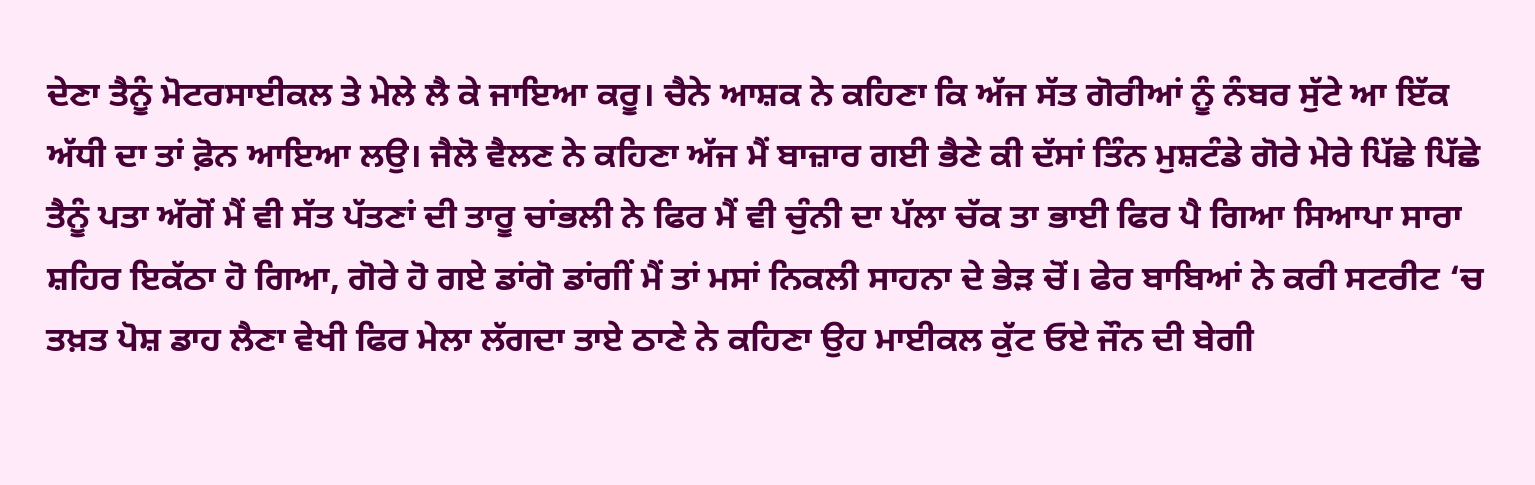ਦੇਣਾ ਤੈਨੂੰ ਮੋਟਰਸਾਈਕਲ ਤੇ ਮੇਲੇ ਲੈ ਕੇ ਜਾਇਆ ਕਰੂ। ਚੈਨੇ ਆਸ਼ਕ ਨੇ ਕਹਿਣਾ ਕਿ ਅੱਜ ਸੱਤ ਗੋਰੀਆਂ ਨੂੰ ਨੰਬਰ ਸੁੱਟੇ ਆ ਇੱਕ ਅੱਧੀ ਦਾ ਤਾਂ ਫ਼ੋਨ ਆਇਆ ਲਉ। ਜੈਲੋ ਵੈਲਣ ਨੇ ਕਹਿਣਾ ਅੱਜ ਮੈਂ ਬਾਜ਼ਾਰ ਗਈ ਭੈਣੇ ਕੀ ਦੱਸਾਂ ਤਿੰਨ ਮੁਸ਼ਟੰਡੇ ਗੋਰੇ ਮੇਰੇ ਪਿੱਛੇ ਪਿੱਛੇ ਤੈਨੂੰ ਪਤਾ ਅੱਗੋਂ ਮੈਂ ਵੀ ਸੱਤ ਪੱਤਣਾਂ ਦੀ ਤਾਰੂ ਚਾਂਭਲੀ ਨੇ ਫਿਰ ਮੈਂ ਵੀ ਚੁੰਨੀ ਦਾ ਪੱਲਾ ਚੱਕ ਤਾ ਭਾਈ ਫਿਰ ਪੈ ਗਿਆ ਸਿਆਪਾ ਸਾਰਾ ਸ਼ਹਿਰ ਇਕੱਠਾ ਹੋ ਗਿਆ, ਗੋਰੇ ਹੋ ਗਏ ਡਾਂਗੋ ਡਾਂਗੀਂ ਮੈਂ ਤਾਂ ਮਸਾਂ ਨਿਕਲੀ ਸਾਹਨਾ ਦੇ ਭੇੜ ਚੋਂ। ਫੇਰ ਬਾਬਿਆਂ ਨੇ ਕਰੀ ਸਟਰੀਟ ‘ਚ ਤਖ਼ਤ ਪੋਸ਼ ਡਾਹ ਲੈਣਾ ਵੇਖੀ ਫਿਰ ਮੇਲਾ ਲੱਗਦਾ ਤਾਏ ਠਾਣੇ ਨੇ ਕਹਿਣਾ ਉਹ ਮਾਈਕਲ ਕੁੱਟ ਓਏ ਜੌਨ ਦੀ ਬੇਗੀ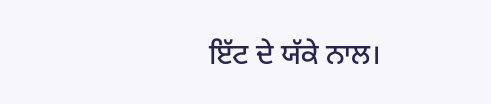ਇੱਟ ਦੇ ਯੱਕੇ ਨਾਲ।